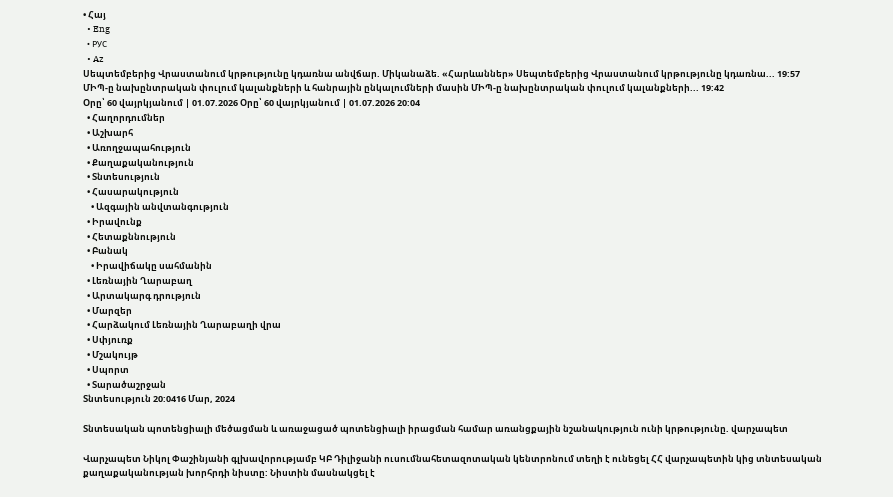• Հայ
  • Eng
  • РУС
  • Az
Սեպտեմբերից Վրաստանում կրթությունը կդառնա անվճար. Միկանաձե. «Հարևաններ» Սեպտեմբերից Վրաստանում կրթությունը կդառնա... 19:57
ՄԻՊ-ը նախընտրական փուլում կալանքների և հանրային ընկալումների մասին ՄԻՊ-ը նախընտրական փուլում կալանքների... 19:42
Օրը՝ 60 վայրկյանում | 01.07.2026 Օրը՝ 60 վայրկյանում | 01.07.2026 20:04
  • Հաղորդումներ
  • Աշխարհ
  • Առողջապահություն
  • Քաղաքականություն
  • Տնտեսություն
  • Հասարակություն
    • Ազգային անվտանգություն
  • Իրավունք
  • Հետաքննություն
  • Բանակ
    • Իրավիճակը սահմանին
  • Լեռնային Ղարաբաղ
  • Արտակարգ դրություն
  • Մարզեր
  • Հարձակում Լեռնային Ղարաբաղի վրա
  • Սփյուռք
  • Մշակույթ
  • Սպորտ
  • Տարածաշրջան
Տնտեսություն 20:0416 Մար, 2024

Տնտեսական պոտենցիալի մեծացման և առաջացած պոտենցիալի իրացման համար առանցքային նշանակություն ունի կրթությունը. վարչապետ

Վարչապետ Նիկոլ Փաշինյանի գլխավորությամբ ԿԲ Դիլիջանի ուսումնահետազոտական կենտրոնում տեղի է ունեցել ՀՀ վարչապետին կից տնտեսական քաղաքականության խորհրդի նիստը: Նիստին մասնակցել է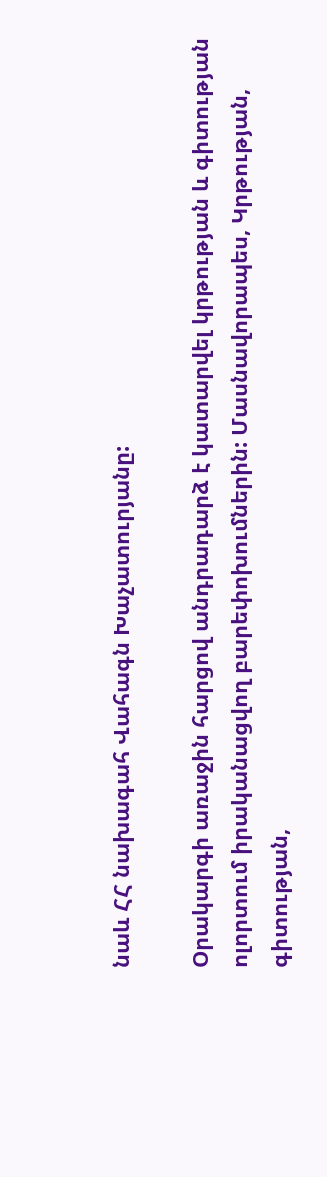նաև ՀՀ նախագահ Վահագն Խաչատուրյանը:

Օրակարգի առաջին հարցով անդրադարձ է կատարվել կրթության և գիտության ոլորտում իրականացվող բարեփոխումներին: Մասնավորապես, Կրթության, գիտության,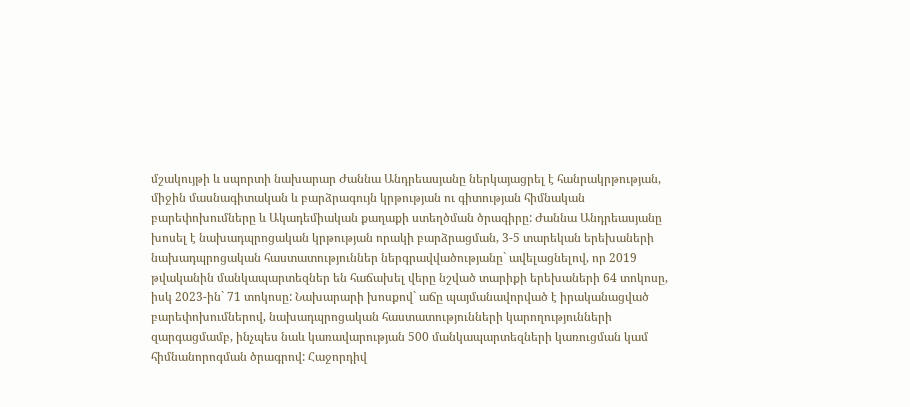մշակույթի և սպորտի նախարար Ժաննա Անդրեասյանը ներկայացրել է հանրակրթության, միջին մասնագիտական և բարձրագույն կրթության ու գիտության հիմնական բարեփոխումները և Ակադեմիական քաղաքի ստեղծման ծրագիրը: Ժաննա Անդրեասյանը խոսել է նախադպրոցական կրթության որակի բարձրացման, 3-5 տարեկան երեխաների նախադպրոցական հաստատություններ ներգրավվածությանը` ավելացնելով, որ 2019 թվականին մանկապարտեզներ են հաճախել վերը նշված տարիքի երեխաների 64 տոկոսը, իսկ 2023-ին` 71 տոկոսը: Նախարարի խոսքով` աճը պայմանավորված է իրականացված բարեփոխումներով, նախադպրոցական հաստատությունների կարողությունների զարգացմամբ, ինչպես նաև կառավարության 500 մանկապարտեզների կառուցման կամ հիմնանորոգման ծրագրով: Հաջորդիվ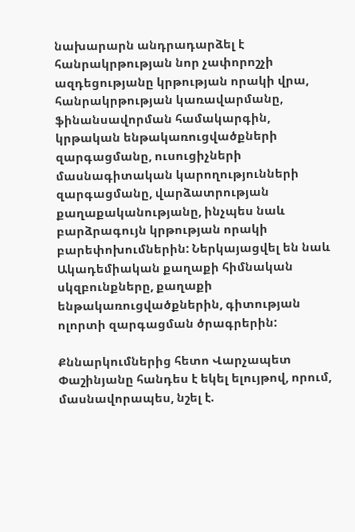նախարարն անդրադարձել է հանրակրթության նոր չափորոշչի ազդեցությանը կրթության որակի վրա, հանրակրթության կառավարմանը, ֆինանսավորման համակարգին, կրթական ենթակառուցվածքների զարգացմանը, ուսուցիչների մասնագիտական կարողությունների զարգացմանը, վարձատրության քաղաքականությանը, ինչպես նաև բարձրագույն կրթության որակի բարեփոխումներին: Ներկայացվել են նաև Ակադեմիական քաղաքի հիմնական սկզբունքները, քաղաքի ենթակառուցվածքներին, գիտության ոլորտի զարգացման ծրագրերին:

Քննարկումներից հետո Վարչապետ Փաշինյանը հանդես է եկել ելույթով, որում, մասնավորապես, նշել է.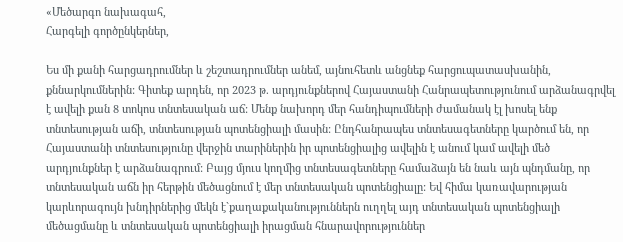«Մեծարգո նախագահ,
Հարգելի գործընկերներ,

Ես մի քանի հարցադրումներ և շեշտադրումներ անեմ, այնուհետև անցնեք հարցուպատասխանին, քննարկումներին: Գիտեք արդեն, որ 2023 թ. արդյունքներով Հայաստանի Հանրապետությունում արձանագրվել է ավելի քան 8 տոկոս տնտեսական աճ: Մենք նախորդ մեր հանդիպումների ժամանակ էլ խոսել ենք տնտեսության աճի, տնտեսության պոտենցիալի մասին: Ընդհանրապես տնտեսագետները կարծում են, որ Հայաստանի տնտեսությունը վերջին տարիներին իր պոտենցիալից ավելին է անում կամ ավելի մեծ արդյունքներ է արձանագրում: Բայց մյուս կողմից տնտեսագետները համաձայն են նաև այն պնդմանը, որ տնտեսական աճն իր հերթին մեծացնում է մեր տնտեսական պոտենցիալը: Եվ հիմա կառավարության կարևորագույն խնդիրներից մեկն է`քաղաքականություններն ուղղել այդ տնտեսական պոտենցիալի մեծացմանը և տնտեսական պոտենցիալի իրացման հնարավորություններ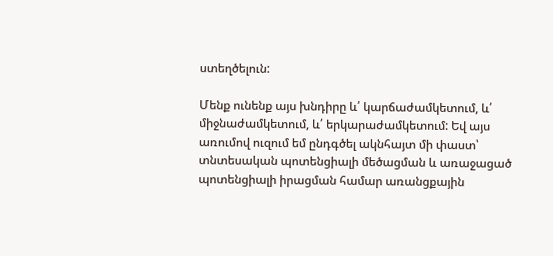ստեղծելուն:

Մենք ունենք այս խնդիրը և՛ կարճաժամկետում, և՛ միջնաժամկետում, և՛ երկարաժամկետում: Եվ այս առումով ուզում եմ ընդգծել ակնհայտ մի փաստ՝ տնտեսական պոտենցիալի մեծացման և առաջացած պոտենցիալի իրացման համար առանցքային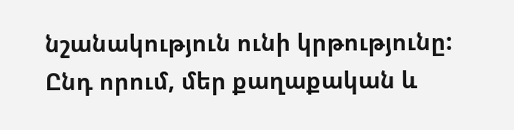նշանակություն ունի կրթությունը: Ընդ որում, մեր քաղաքական և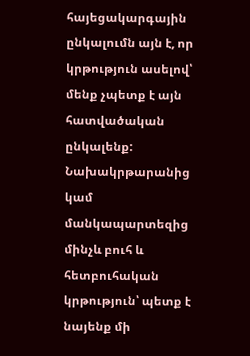հայեցակարգային ընկալումն այն է, որ կրթություն ասելով՝ մենք չպետք է այն հատվածական ընկալենք: Նախակրթարանից կամ մանկապարտեզից մինչև բուհ և հետբուհական կրթություն՝ պետք է նայենք մի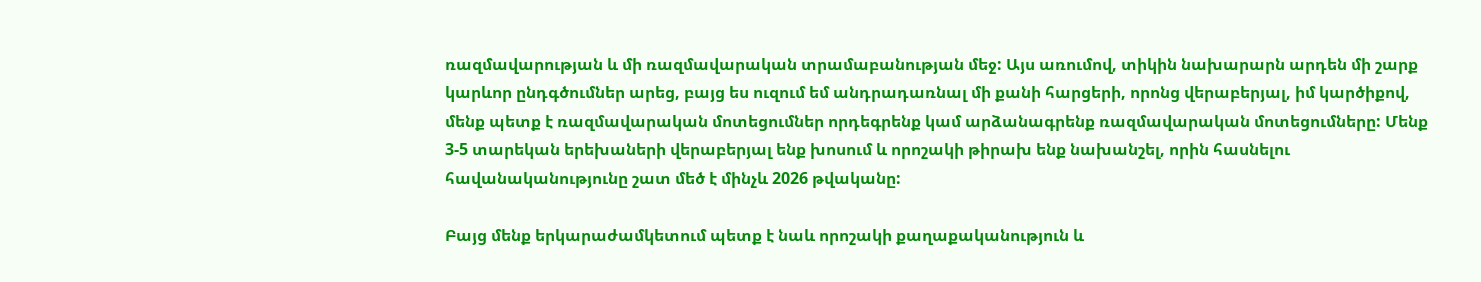ռազմավարության և մի ռազմավարական տրամաբանության մեջ: Այս առումով, տիկին նախարարն արդեն մի շարք կարևոր ընդգծումներ արեց, բայց ես ուզում եմ անդրադառնալ մի քանի հարցերի, որոնց վերաբերյալ, իմ կարծիքով, մենք պետք է ռազմավարական մոտեցումներ որդեգրենք կամ արձանագրենք ռազմավարական մոտեցումները: Մենք 3-5 տարեկան երեխաների վերաբերյալ ենք խոսում և որոշակի թիրախ ենք նախանշել, որին հասնելու հավանականությունը շատ մեծ է մինչև 2026 թվականը:

Բայց մենք երկարաժամկետում պետք է նաև որոշակի քաղաքականություն և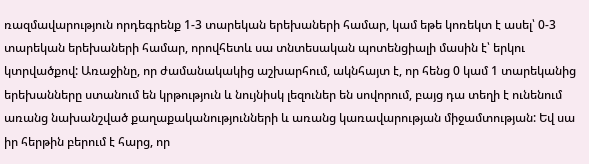ռազմավարություն որդեգրենք 1-3 տարեկան երեխաների համար, կամ եթե կոռեկտ է ասել՝ 0-3 տարեկան երեխաների համար, որովհետև սա տնտեսական պոտենցիալի մասին է՝ երկու կտրվածքով: Առաջինը, որ ժամանակակից աշխարհում, ակնհայտ է, որ հենց 0 կամ 1 տարեկանից երեխանները ստանում են կրթություն և նույնիսկ լեզուներ են սովորում, բայց դա տեղի է ունենում առանց նախանշված քաղաքականությունների և առանց կառավարության միջամտության: Եվ սա իր հերթին բերում է հարց, որ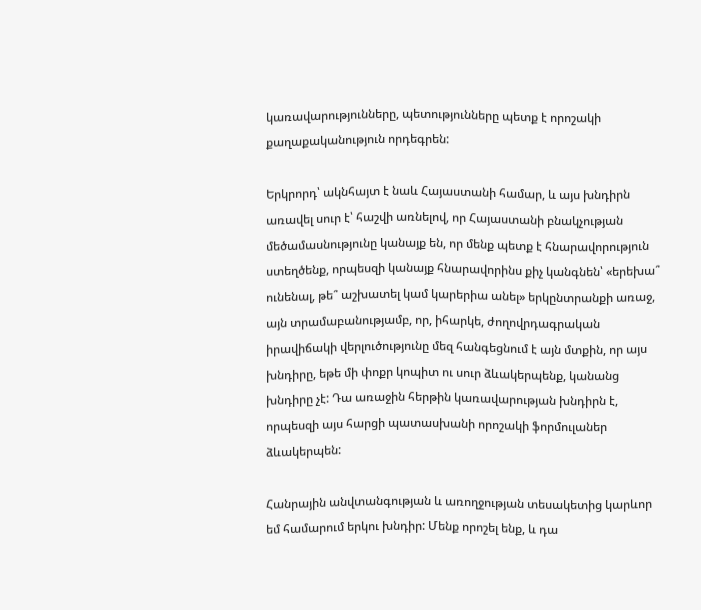կառավարությունները, պետությունները պետք է որոշակի քաղաքականություն որդեգրեն:

Երկրորդ՝ ակնհայտ է նաև Հայաստանի համար, և այս խնդիրն առավել սուր է՝ հաշվի առնելով, որ Հայաստանի բնակչության մեծամասնությունը կանայք են, որ մենք պետք է հնարավորություն ստեղծենք, որպեսզի կանայք հնարավորինս քիչ կանգնեն՝ «երեխա՞ ունենալ, թե՞ աշխատել կամ կարերիա անել» երկընտրանքի առաջ, այն տրամաբանությամբ, որ, իհարկե, ժողովրդագրական իրավիճակի վերլուծությունը մեզ հանգեցնում է այն մտքին, որ այս խնդիրը, եթե մի փոքր կոպիտ ու սուր ձևակերպենք, կանանց խնդիրը չէ: Դա առաջին հերթին կառավարության խնդիրն է, որպեսզի այս հարցի պատասխանի որոշակի ֆորմուլաներ ձևակերպեն:

Հանրային անվտանգության և առողջության տեսակետից կարևոր եմ համարում երկու խնդիր: Մենք որոշել ենք, և դա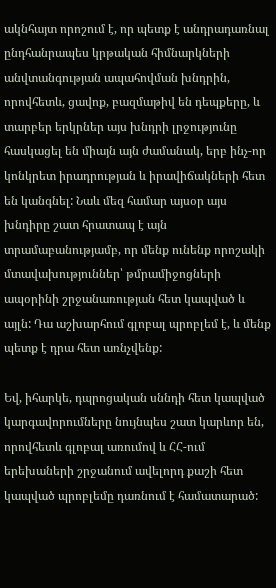ակնհայտ որոշում է, որ պետք է անդրադառնալ ընդհանրապես կրթական հիմնարկների անվտանգության ապահովման խնդրին, որովհետև, ցավոք, բազմաթիվ են դեպքերը, և տարբեր երկրներ այս խնդրի լրջությունը հասկացել են միայն այն ժամանակ, երբ ինչ-որ կոնկրետ իրադրության և իրավիճակների հետ են կանգնել: Նաև մեզ համար այսօր այս խնդիրը շատ հրատապ է այն տրամաբանությամբ, որ մենք ունենք որոշակի մտավախություններ՝ թմրամիջոցների ապօրինի շրջանառության հետ կապված և այլն: Դա աշխարհում գլոբալ պրոբլեմ է, և մենք պետք է դրա հետ առնչվենք:

Եվ, իհարկե, դպրոցական սննդի հետ կապված կարգավորումները նույնպես շատ կարևոր են, որովհետև գլոբալ առումով և ՀՀ-ում երեխաների շրջանում ավելորդ քաշի հետ կապված պրոբլեմը դառնում է համատարած: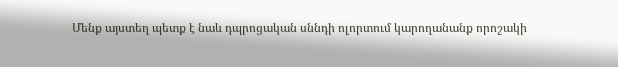Մենք այստեղ պետք է նաև դպրոցական սննդի ոլորտում կարողանանք որոշակի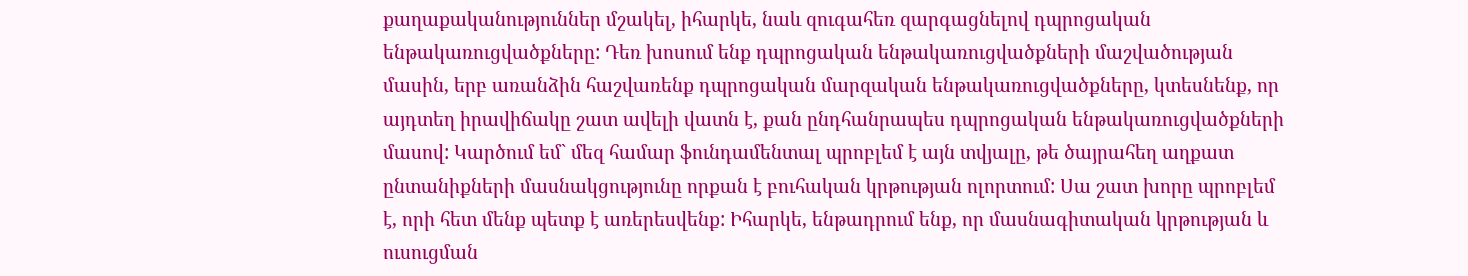քաղաքականություններ մշակել, իհարկե, նաև զուգահեռ զարգացնելով դպրոցական ենթակառուցվածքները: Դեռ խոսում ենք դպրոցական ենթակառուցվածքների մաշվածության մասին, երբ առանձին հաշվառենք դպրոցական մարզական ենթակառուցվածքները, կտեսնենք, որ այդտեղ իրավիճակը շատ ավելի վատն է, քան ընդհանրապես դպրոցական ենթակառուցվածքների մասով: Կարծում եմ` մեզ համար ֆունդամենտալ պրոբլեմ է այն տվյալը, թե ծայրահեղ աղքատ ընտանիքների մասնակցությունը որքան է բուհական կրթության ոլորտում: Սա շատ խորը պրոբլեմ է, որի հետ մենք պետք է առերեսվենք: Իհարկե, ենթադրում ենք, որ մասնագիտական կրթության և ուսուցման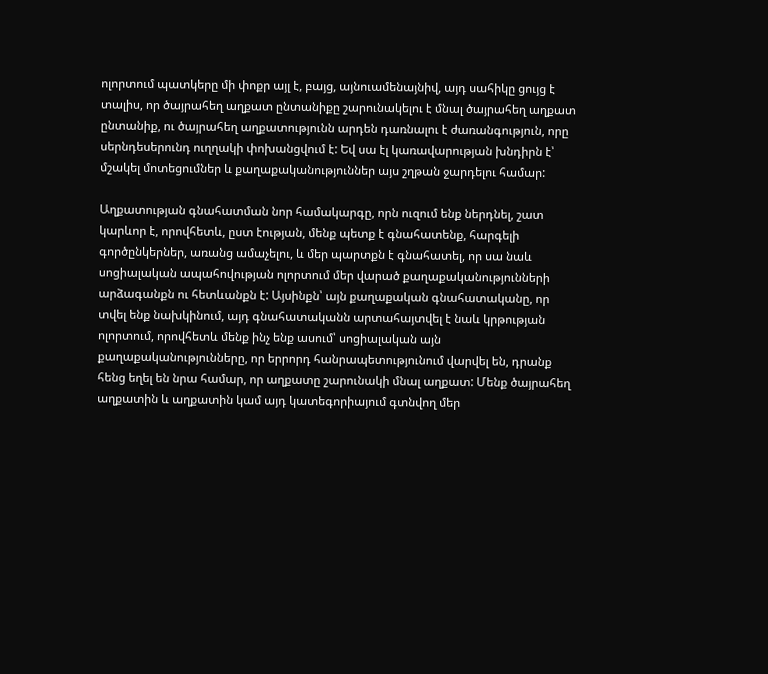ոլորտում պատկերը մի փոքր այլ է, բայց, այնուամենայնիվ, այդ սահիկը ցույց է տալիս, որ ծայրահեղ աղքատ ընտանիքը շարունակելու է մնալ ծայրահեղ աղքատ ընտանիք, ու ծայրահեղ աղքատությունն արդեն դառնալու է ժառանգություն, որը սերնդեսերունդ ուղղակի փոխանցվում է: Եվ սա էլ կառավարության խնդիրն է՝ մշակել մոտեցումներ և քաղաքականություններ այս շղթան ջարդելու համար:

Աղքատության գնահատման նոր համակարգը, որն ուզում ենք ներդնել, շատ կարևոր է, որովհետև, ըստ էության, մենք պետք է գնահատենք, հարգելի գործընկերներ, առանց ամաչելու, և մեր պարտքն է գնահատել, որ սա նաև սոցիալական ապահովության ոլորտում մեր վարած քաղաքականությունների արձագանքն ու հետևանքն է: Այսինքն՝ այն քաղաքական գնահատականը, որ տվել ենք նախկինում, այդ գնահատականն արտահայտվել է նաև կրթության ոլորտում, որովհետև մենք ինչ ենք ասում՝ սոցիալական այն քաղաքականությունները, որ երրորդ հանրապետությունում վարվել են, դրանք հենց եղել են նրա համար, որ աղքատը շարունակի մնալ աղքատ: Մենք ծայրահեղ աղքատին և աղքատին կամ այդ կատեգորիայում գտնվող մեր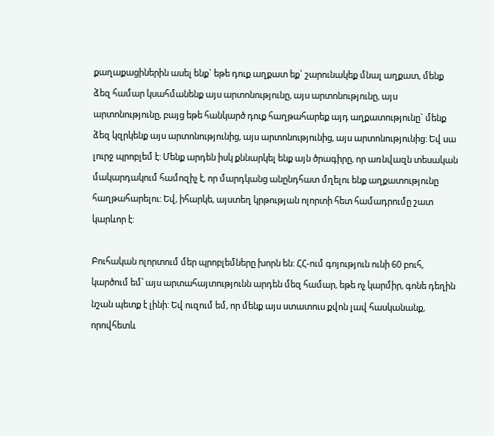քաղաքացիներին ասել ենք` եթե դուք աղքատ եք` շարունակեք մնալ աղքատ, մենք ձեզ համար կսահմանենք այս արտոնությունը, այս արտոնությունը, այս արտոնությունը, բայց եթե հանկարծ դուք հաղթահարեք այդ աղքատությունը` մենք ձեզ կզրկենք այս արտոնությունից, այս արտոնությունից, այս արտոնությունից: Եվ սա լուրջ պրոբլեմ է: Մենք արդեն իսկ քննարկել ենք այն ծրագիրը, որ առնվազն տեսական մակարդակում համոզիչ է, որ մարդկանց անընդհատ մղելու ենք աղքատությունը հաղթահարելու: Եվ, իհարկե, այստեղ կրթության ոլորտի հետ համադրումը շատ կարևոր է:

Բուհական ոլորտում մեր պրոբլեմները խորն են: ՀՀ-ում գոյություն ունի 60 բուհ, կարծում եմ՝ այս արտահայտությունն արդեն մեզ համար, եթե ոչ կարմիր, գոնե դեղին նշան պետք է լինի: Եվ ուզում եմ, որ մենք այս ստատուս քվոն լավ հասկանանք, որովհետև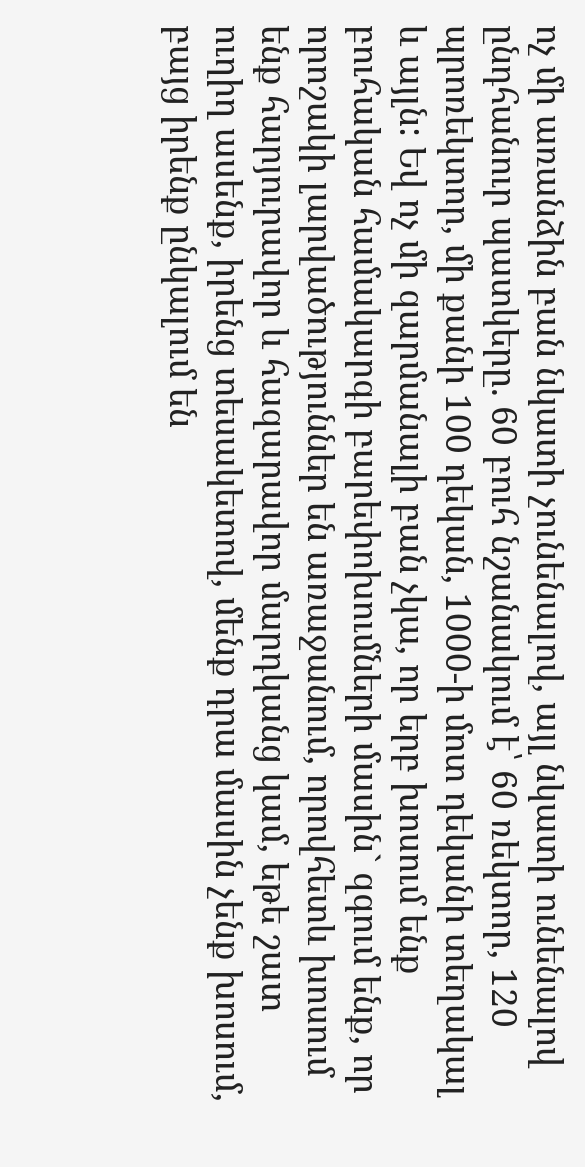ոչ մի առանձին բան նկատի չունենալով, այլ նկատի ունենալով ընդհանուր պատկերը. 60 բուհ նշանակում է՝ 60 ռեկտոր, 120 պրոռեկտոր, մի քանի 100 դեկան, 1000-ի մոտ դեկանի տեղակալ և այլն: Եվ ոչ մի զարմանալի բան չկա, որ երբ խոսում ենք բուհական համակարգի բարեփոխումների մասին` զգում ենք, որ որոշակի լարվածություններ են առաջանում, որովհետև խոսում ենք հարյուրավոր և հազարավոր մարդկանց կամ, եթե շատ ուղիղ ասենք, իրենց տեսակետով, մենք դրա մասին չենք խոսում, բայց իրենք ընկալում են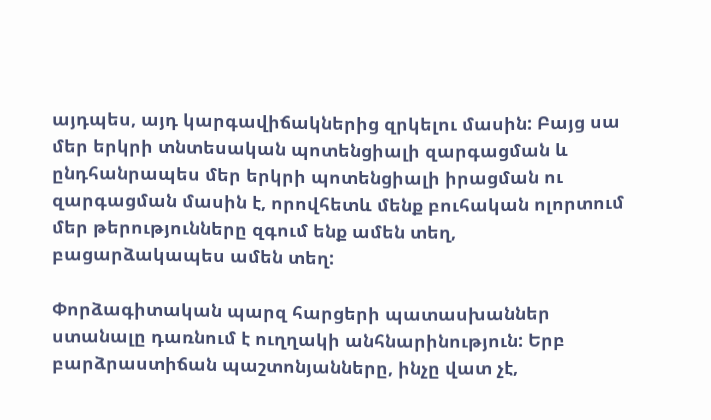այդպես, այդ կարգավիճակներից զրկելու մասին: Բայց սա մեր երկրի տնտեսական պոտենցիալի զարգացման և ընդհանրապես մեր երկրի պոտենցիալի իրացման ու զարգացման մասին է, որովհետև մենք բուհական ոլորտում մեր թերությունները զգում ենք ամեն տեղ, բացարձակապես ամեն տեղ:

Փորձագիտական պարզ հարցերի պատասխաններ ստանալը դառնում է ուղղակի անհնարինություն: Երբ բարձրաստիճան պաշտոնյանները, ինչը վատ չէ,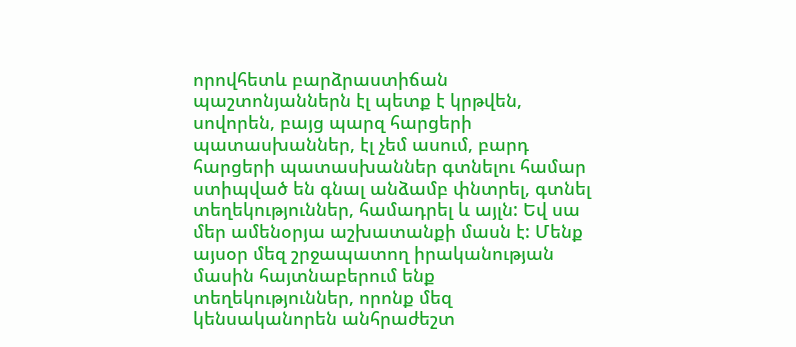որովհետև բարձրաստիճան պաշտոնյաններն էլ պետք է կրթվեն, սովորեն, բայց պարզ հարցերի պատասխաններ, էլ չեմ ասում, բարդ հարցերի պատասխաններ գտնելու համար ստիպված են գնալ անձամբ փնտրել, գտնել տեղեկություններ, համադրել և այլն: Եվ սա մեր ամենօրյա աշխատանքի մասն է: Մենք այսօր մեզ շրջապատող իրականության մասին հայտնաբերում ենք տեղեկություններ, որոնք մեզ կենսականորեն անհրաժեշտ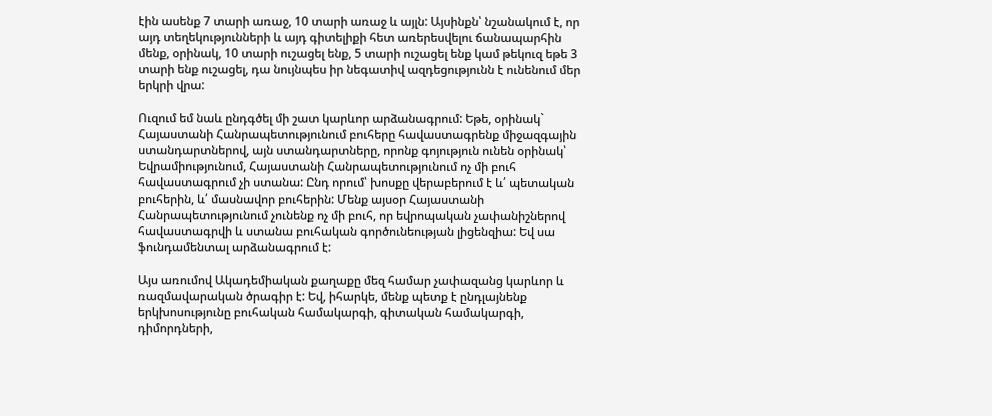էին ասենք 7 տարի առաջ, 10 տարի առաջ և այլն: Այսինքն՝ նշանակում է, որ այդ տեղեկությունների և այդ գիտելիքի հետ առերեսվելու ճանապարհին մենք, օրինակ, 10 տարի ուշացել ենք, 5 տարի ուշացել ենք կամ թեկուզ եթե 3 տարի ենք ուշացել, դա նույնպես իր նեգատիվ ազդեցությունն է ունենում մեր երկրի վրա:

Ուզում եմ նաև ընդգծել մի շատ կարևոր արձանագրում: Եթե, օրինակ` Հայաստանի Հանրապետությունում բուհերը հավաստագրենք միջազգային ստանդարտներով, այն ստանդարտները, որոնք գոյություն ունեն օրինակ՝ Եվրամիությունում, Հայաստանի Հանրապետությունում ոչ մի բուհ հավաստագրում չի ստանա: Ընդ որում՝ խոսքը վերաբերում է և՛ պետական բուհերին, և՛ մասնավոր բուհերին: Մենք այսօր Հայաստանի Հանրապետությունում չունենք ոչ մի բուհ, որ եվրոպական չափանիշներով հավաստագրվի և ստանա բուհական գործունեության լիցենզիա: Եվ սա ֆունդամենտալ արձանագրում է:

Այս առումով Ակադեմիական քաղաքը մեզ համար չափազանց կարևոր և ռազմավարական ծրագիր է: Եվ, իհարկե, մենք պետք է ընդլայնենք երկխոսությունը բուհական համակարգի, գիտական համակարգի, դիմորդների,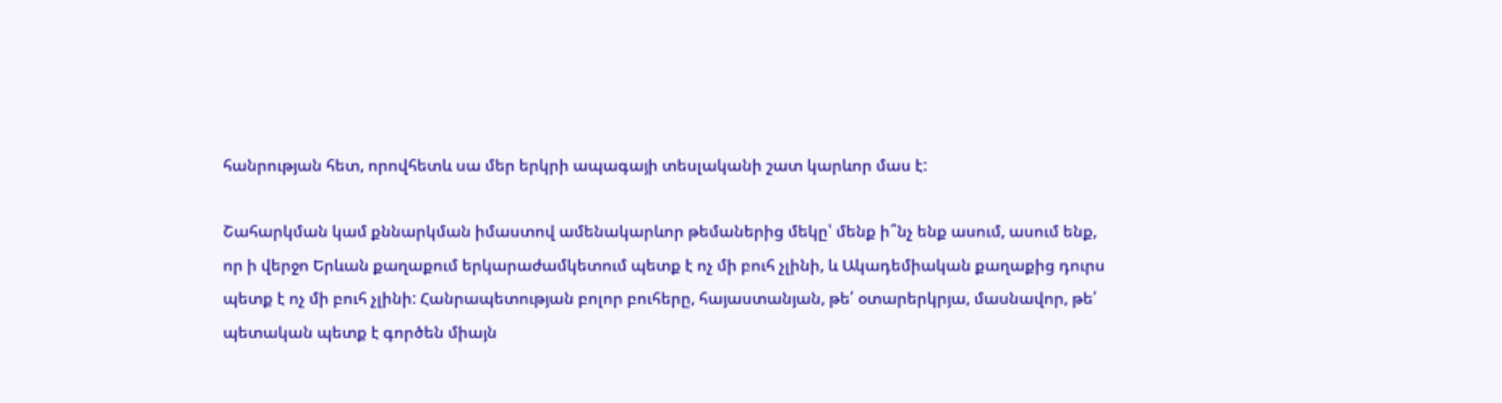հանրության հետ, որովհետև սա մեր երկրի ապագայի տեսլականի շատ կարևոր մաս է:

Շահարկման կամ քննարկման իմաստով ամենակարևոր թեմաներից մեկը՝ մենք ի՞նչ ենք ասում, ասում ենք, որ ի վերջո Երևան քաղաքում երկարաժամկետում պետք է ոչ մի բուհ չլինի, և Ակադեմիական քաղաքից դուրս պետք է ոչ մի բուհ չլինի: Հանրապետության բոլոր բուհերը, հայաստանյան, թե՛ օտարերկրյա, մասնավոր, թե՛ պետական պետք է գործեն միայն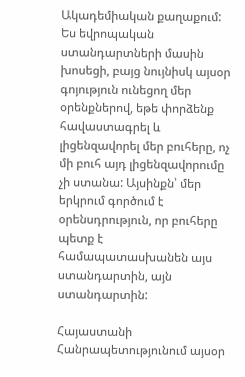Ակադեմիական քաղաքում: Ես եվրոպական ստանդարտների մասին խոսեցի, բայց նույնիսկ այսօր գոյություն ունեցող մեր օրենքներով, եթե փորձենք հավաստագրել և լիցենզավորել մեր բուհերը, ոչ մի բուհ այդ լիցենզավորումը չի ստանա: Այսինքն՝ մեր երկրում գործում է օրենսդրություն, որ բուհերը պետք է համապատասխանեն այս ստանդարտին, այն ստանդարտին:

Հայաստանի Հանրապետությունում այսօր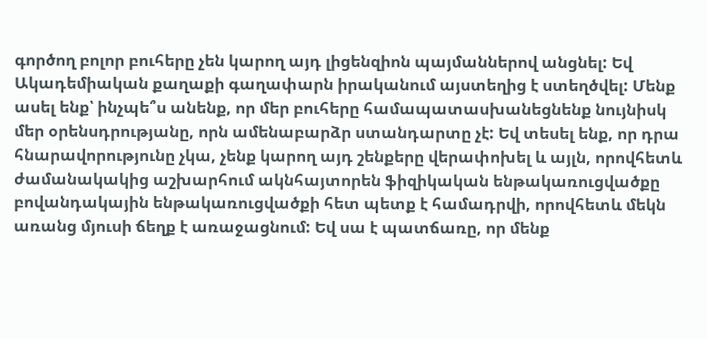գործող բոլոր բուհերը չեն կարող այդ լիցենզիոն պայմաններով անցնել: Եվ Ակադեմիական քաղաքի գաղափարն իրականում այստեղից է ստեղծվել: Մենք ասել ենք՝ ինչպե՞ս անենք, որ մեր բուհերը համապատասխանեցնենք նույնիսկ մեր օրենսդրությանը, որն ամենաբարձր ստանդարտը չէ: Եվ տեսել ենք, որ դրա հնարավորությունը չկա, չենք կարող այդ շենքերը վերափոխել և այլն, որովհետև ժամանակակից աշխարհում ակնհայտորեն ֆիզիկական ենթակառուցվածքը բովանդակային ենթակառուցվածքի հետ պետք է համադրվի, որովհետև մեկն առանց մյուսի ճեղք է առաջացնում: Եվ սա է պատճառը, որ մենք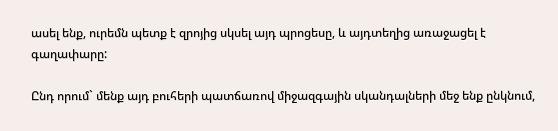ասել ենք, ուրեմն պետք է զրոյից սկսել այդ պրոցեսը, և այդտեղից առաջացել է գաղափարը:

Ընդ որում` մենք այդ բուհերի պատճառով միջազգային սկանդալների մեջ ենք ընկնում,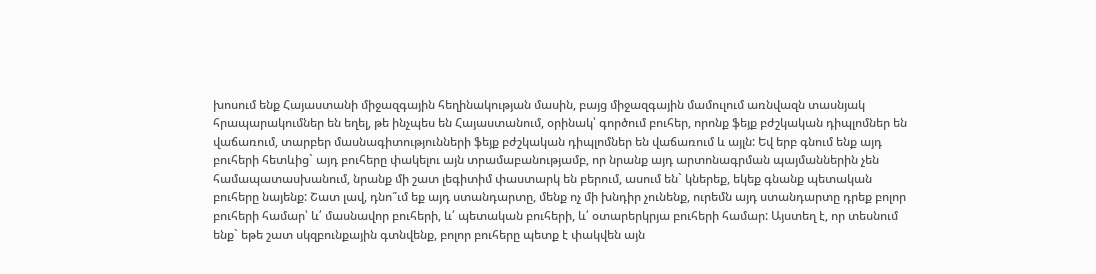խոսում ենք Հայաստանի միջազգային հեղինակության մասին, բայց միջազգային մամուլում առնվազն տասնյակ հրապարակումներ են եղել, թե ինչպես են Հայաստանում, օրինակ՝ գործում բուհեր, որոնք ֆեյք բժշկական դիպլոմներ են վաճառում, տարբեր մասնագիտությունների ֆեյք բժշկական դիպլոմներ են վաճառում և այլն: Եվ երբ գնում ենք այդ բուհերի հետևից` այդ բուհերը փակելու այն տրամաբանությամբ, որ նրանք այդ արտոնագրման պայմաններին չեն համապատասխանում, նրանք մի շատ լեգիտիմ փաստարկ են բերում, ասում են` կներեք, եկեք գնանք պետական բուհերը նայենք: Շատ լավ, դնո՞ւմ եք այդ ստանդարտը, մենք ոչ մի խնդիր չունենք, ուրեմն այդ ստանդարտը դրեք բոլոր բուհերի համար՝ և՛ մասնավոր բուհերի, և՛ պետական բուհերի, և՛ օտարերկրյա բուհերի համար: Այստեղ է, որ տեսնում ենք` եթե շատ սկզբունքային գտնվենք, բոլոր բուհերը պետք է փակվեն այն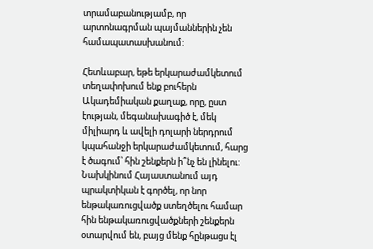տրամաբանությամբ, որ արտոնագրման պայմաններին չեն համապատասխանում:

Հետևաբար, եթե երկարաժամկետում տեղափոխում ենք բուհերն Ակադեմիական քաղաք, որը, ըստ էության, մեգանախագիծ է, մեկ միլիարդ և ավելի դոլարի ներդրում կպահանջի երկարաժամկետում, հարց է ծագում՝ հին շենքերն ի՞նչ են լինելու: Նախկինում Հայաստանում այդ պրակտիկան է գործել, որ նոր ենթակառուցվածք ստեղծելու համար հին ենթակառուցվածքների շենքերն օտարվում են, բայց մենք հընթացս էլ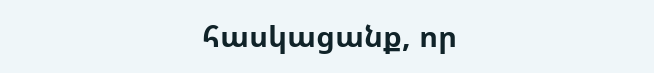հասկացանք, որ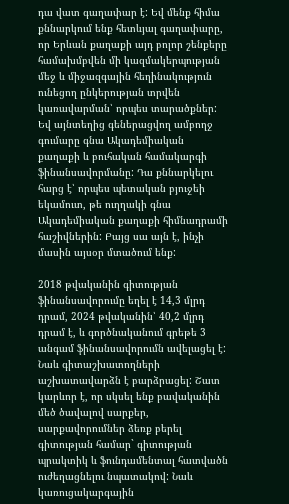դա վատ գաղափար է: Եվ մենք հիմա քննարկում ենք հետևյալ գաղափարը, որ Երևան քաղաքի այդ բոլոր շենքերը համախմբվեն մի կազմակերպության մեջ և միջազգային հեղինակություն ունեցող ընկերության տրվեն կառավարման՝ որպես տարածքներ: Եվ այնտեղից գեներացվող ամբողջ գումարը գնա Ակադեմիական քաղաքի և բուհական համակարգի ֆինանսավորմանը: Դա քննարկելու հարց է՝ որպես պետական բյուջեի եկամուտ, թե ուղղակի գնա Ակադեմիական քաղաքի հիմնադրամի հաշիվներին: Բայց սա այն է, ինչի մասին այսօր մտածում ենք:

2018 թվականին գիտության ֆինանսավորումը եղել է 14,3 մլրդ դրամ, 2024 թվականին՝ 40,2 մլրդ դրամ է, և գործնականում գրեթե 3 անգամ ֆինանսավորումն ավելացել է: Նաև գիտաշխատողների աշխատավարձն է բարձրացել: Շատ կարևոր է, որ սկսել ենք բավականին մեծ ծավալով սարքեր, սարքավորումներ ձեռք բերել գիտության համար` գիտության պրակտիկ և ֆունդամենտալ հատվածն ուժեղացնելու նպատակով: Նաև կառուցակարգային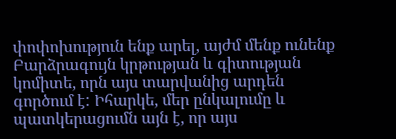փոփոխություն ենք արել, այժմ մենք ունենք Բարձրագույն կրթության և գիտության կոմիտե, որն այս տարվանից արդեն գործում է: Իհարկե, մեր ընկալումը և պատկերացումն այն է, որ այս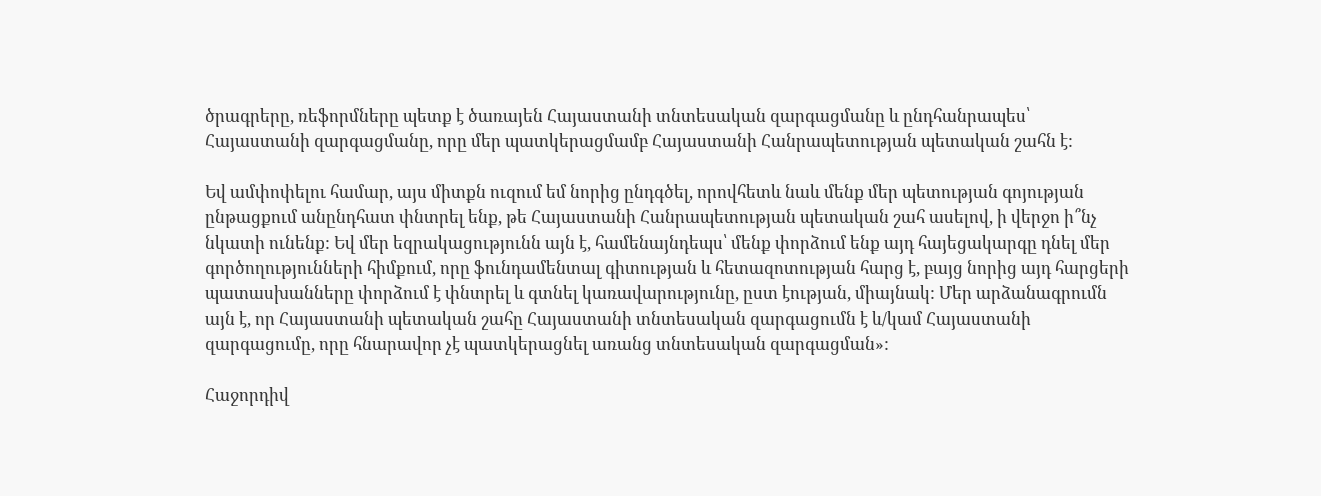ծրագրերը, ռեֆորմները պետք է ծառայեն Հայաստանի տնտեսական զարգացմանը և ընդհանրապես՝ Հայաստանի զարգացմանը, որը մեր պատկերացմամբ Հայաստանի Հանրապետության պետական շահն է:

Եվ ամփոփելու համար, այս միտքն ուզում եմ նորից ընդգծել, որովհետև նաև մենք մեր պետության գոյության ընթացքում անընդհատ փնտրել ենք, թե Հայաստանի Հանրապետության պետական շահ ասելով, ի վերջո ի՞նչ նկատի ունենք: Եվ մեր եզրակացությունն այն է, համենայնդեպս՝ մենք փորձում ենք այդ հայեցակարգը դնել մեր գործողությունների հիմքում, որը ֆունդամենտալ գիտության և հետազոտության հարց է, բայց նորից այդ հարցերի պատասխանները փորձում է փնտրել և գտնել կառավարությունը, ըստ էության, միայնակ: Մեր արձանագրումն այն է, որ Հայաստանի պետական շահը Հայաստանի տնտեսական զարգացումն է և/կամ Հայաստանի զարգացումը, որը հնարավոր չէ պատկերացնել առանց տնտեսական զարգացման»:

Հաջորդիվ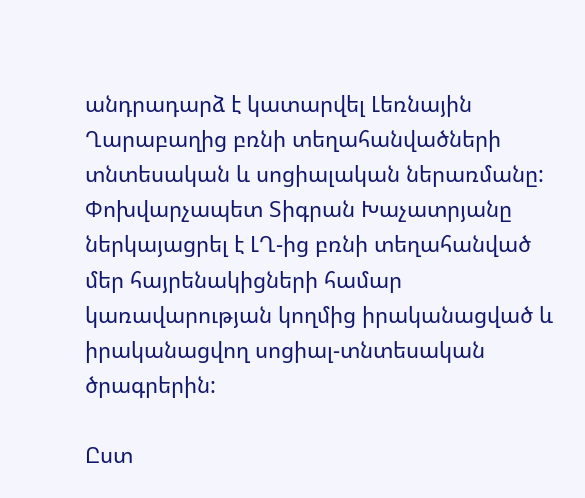անդրադարձ է կատարվել Լեռնային Ղարաբաղից բռնի տեղահանվածների տնտեսական և սոցիալական ներառմանը: Փոխվարչապետ Տիգրան Խաչատրյանը ներկայացրել է ԼՂ-ից բռնի տեղահանված մեր հայրենակիցների համար կառավարության կողմից իրականացված և իրականացվող սոցիալ-տնտեսական ծրագրերին:

Ըստ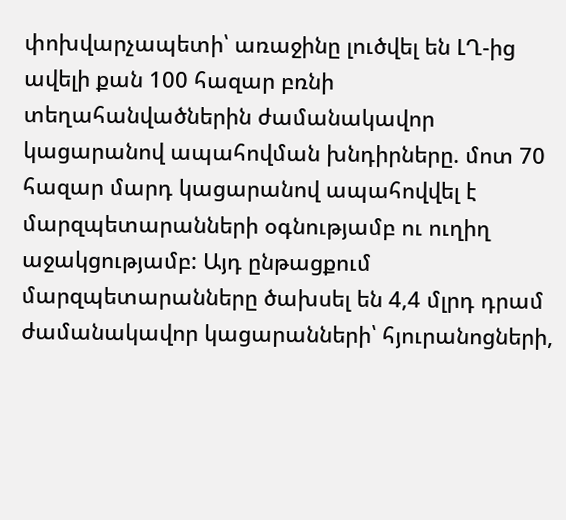փոխվարչապետի՝ առաջինը լուծվել են ԼՂ-ից ավելի քան 100 հազար բռնի տեղահանվածներին ժամանակավոր կացարանով ապահովման խնդիրները. մոտ 70 հազար մարդ կացարանով ապահովվել է մարզպետարանների օգնությամբ ու ուղիղ աջակցությամբ: Այդ ընթացքում մարզպետարանները ծախսել են 4,4 մլրդ դրամ ժամանակավոր կացարանների՝ հյուրանոցների,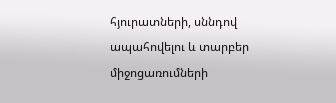հյուրատների, սննդով ապահովելու և տարբեր միջոցառումների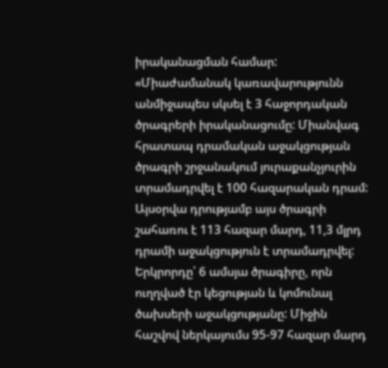իրականացման համար: «Միաժամանակ կառավարությունն անմիջապես սկսել է 3 հաջորդական ծրագրերի իրականացումը: Միանվագ հրատապ դրամական աջակցության ծրագրի շրջանակում յուրաքանչյուրին տրամադրվել է 100 հազարական դրամ: Այսօրվա դրությամբ այս ծրագրի շահառու է 113 հազար մարդ, 11,3 մլրդ դրամի աջակցություն է տրամադրվել: Երկրորդը՝ 6 ամսյա ծրագիրը, որն ուղղված էր կեցության և կոմունալ ծախսերի աջակցությանը: Միջին հաշվով ներկայումս 95-97 հազար մարդ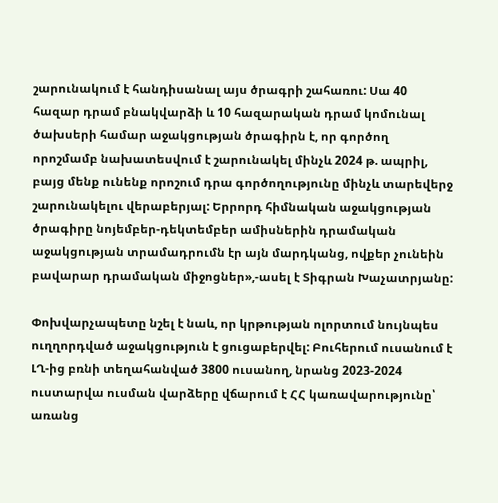շարունակում է հանդիսանալ այս ծրագրի շահառու: Սա 40 հազար դրամ բնակվարձի և 10 հազարական դրամ կոմունալ ծախսերի համար աջակցության ծրագիրն է, որ գործող որոշմամբ նախատեսվում է շարունակել մինչև 2024 թ. ապրիլ, բայց մենք ունենք որոշում դրա գործողությունը մինչև տարեվերջ շարունակելու վերաբերյալ: Երրորդ հիմնական աջակցության ծրագիրը նոյեմբեր-դեկտեմբեր ամիսներին դրամական աջակցության տրամադրումն էր այն մարդկանց, ովքեր չունեին բավարար դրամական միջոցներ»,-ասել է Տիգրան Խաչատրյանը:

Փոխվարչապետը նշել է նաև, որ կրթության ոլորտում նույնպես ուղղորդված աջակցություն է ցուցաբերվել: Բուհերում ուսանում է ԼՂ-ից բռնի տեղահանված 3800 ուսանող, նրանց 2023-2024 ուստարվա ուսման վարձերը վճարում է ՀՀ կառավարությունը՝ առանց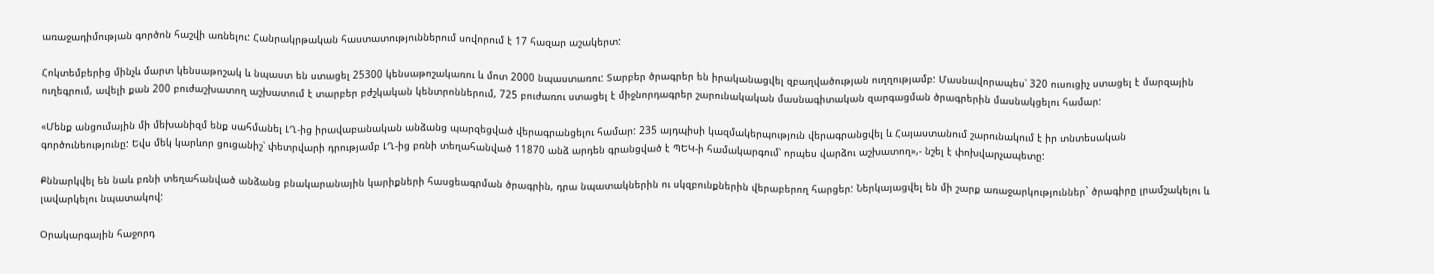առաջադիմության գործոն հաշվի առնելու: Հանրակրթական հաստատություններում սովորում է 17 հազար աշակերտ:

Հոկտեմբերից մինչև մարտ կենսաթոշակ և նպաստ են ստացել 25300 կենսաթոշակառու և մոտ 2000 նպաստառու: Տարբեր ծրագրեր են իրականացվել զբաղվածության ուղղությամբ: Մասնավորապես՝ 320 ուսուցիչ ստացել է մարզային ուղեգրում, ավելի քան 200 բուժաշխատող աշխատում է տարբեր բժշկական կենտրոններում, 725 բուժառու ստացել է միջնորդագրեր շարունակական մասնագիտական զարգացման ծրագրերին մասնակցելու համար:

«Մենք անցումային մի մեխանիզմ ենք սահմանել ԼՂ-ից իրավաբանական անձանց պարզեցված վերագրանցելու համար: 235 այդպիսի կազմակերպություն վերագրանցվել և Հայաստանում շարունակում է իր տնտեսական գործունեությունը: Եվս մեկ կարևոր ցուցանիշ՝ փետրվարի դրությամբ ԼՂ-ից բռնի տեղահանված 11870 անձ արդեն գրանցված է ՊԵԿ-ի համակարգում՝ որպես վարձու աշխատող»,- նշել է փոխվարչապետը:

Քննարկվել են նաև բռնի տեղահանված անձանց բնակարանային կարիքների հասցեագրման ծրագրին, դրա նպատակներին ու սկզբունքներին վերաբերող հարցեր: Ներկայացվել են մի շարք առաջարկություններ` ծրագիրը լրամշակելու և լավարկելու նպատակով:

Օրակարգային հաջորդ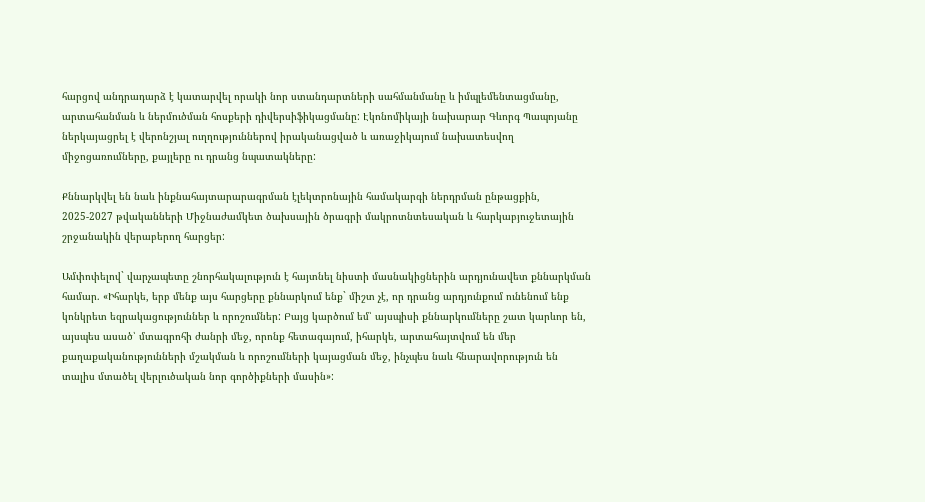հարցով անդրադարձ է կատարվել որակի նոր ստանդարտների սահմանմանը և իմպլեմենտացմանը, արտահանման և ներմուծման հոսքերի դիվերսիֆիկացմանը: Էկոնոմիկայի նախարար Գևորգ Պապոյանը ներկայացրել է վերոնշյալ ուղղություններով իրականացված և առաջիկայում նախատեսվող միջոցառումները, քայլերը ու դրանց նպատակները:

Քննարկվել են նաև ինքնահայտարարագրման էլեկտրոնային համակարգի ներդրման ընթացքին, 2025-2027 թվականների Միջնաժամկետ ծախսային ծրագրի մակրոտնտեսական և հարկաբյուջետային շրջանակին վերաբերող հարցեր:

Ամփոփելով` վարչապետը շնորհակալություն է հայտնել նիստի մասնակիցներին արդյունավետ քննարկման համար. «Իհարկե, երբ մենք այս հարցերը քննարկում ենք` միշտ չէ, որ դրանց արդյունքում ունենում ենք կոնկրետ եզրակացություններ և որոշումներ: Բայց կարծում եմ՝ այսպիսի քննարկումները շատ կարևոր են, այսպես ասած՝ մտագրոհի ժանրի մեջ, որոնք հետագայում, իհարկե, արտահայտվում են մեր քաղաքականությունների մշակման և որոշումների կայացման մեջ, ինչպես նաև հնարավորություն են տալիս մտածել վերլուծական նոր գործիքների մասին»: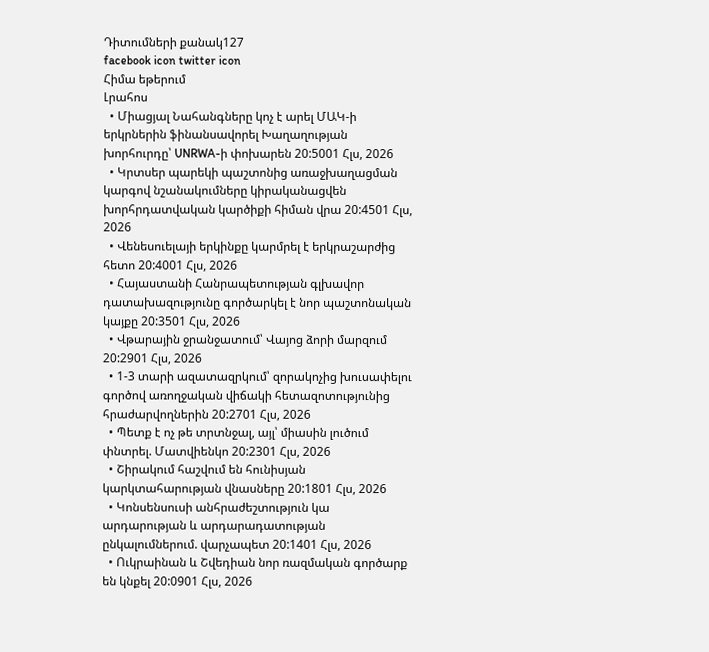Դիտումների քանակ127
facebook icon twitter icon
Հիմա եթերում
Լրահոս
  • Միացյալ Նահանգները կոչ է արել ՄԱԿ-ի երկրներին ֆինանսավորել Խաղաղության խորհուրդը՝ UNRWA-ի փոխարեն 20:5001 Հլս, 2026
  • Կրտսեր պարեկի պաշտոնից առաջխաղացման կարգով նշանակումները կիրականացվեն խորհրդատվական կարծիքի հիման վրա 20:4501 Հլս, 2026
  • Վենեսուելայի երկինքը կարմրել է երկրաշարժից հետո 20:4001 Հլս, 2026
  • Հայաստանի Հանրապետության գլխավոր դատախազությունը գործարկել է նոր պաշտոնական կայքը 20:3501 Հլս, 2026
  • Վթարային ջրանջատում՝ Վայոց ձորի մարզում 20:2901 Հլս, 2026
  • 1-3 տարի ազատազրկում՝ զորակոչից խուսափելու գործով առողջական վիճակի հետազոտությունից հրաժարվողներին 20:2701 Հլս, 2026
  • Պետք է ոչ թե տրտնջալ, այլ՝ միասին լուծում փնտրել. Մատվիենկո 20:2301 Հլս, 2026
  • Շիրակում հաշվում են հունիսյան կարկտահարության վնասները 20:1801 Հլս, 2026
  • Կոնսենսուսի անհրաժեշտություն կա արդարության և արդարադատության ընկալումներում. վարչապետ 20:1401 Հլս, 2026
  • Ուկրաինան և Շվեդիան նոր ռազմական գործարք են կնքել 20:0901 Հլս, 2026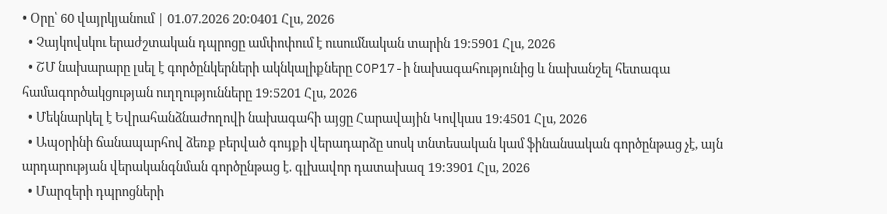• Օրը՝ 60 վայրկյանում | 01.07.2026 20:0401 Հլս, 2026
  • Չայկովսկու երաժշտական դպրոցը ամփոփում է ուսումնական տարին 19:5901 Հլս, 2026
  • ՇՄ նախարարը լսել է գործընկերների ակնկալիքները COP17-ի նախագահությունից և նախանշել հետագա համագործակցության ուղղությունները 19:5201 Հլս, 2026
  • Մեկնարկել է Եվրահանձնաժողովի նախագահի այցը Հարավային Կովկաս 19:4501 Հլս, 2026
  • Ապօրինի ճանապարհով ձեռք բերված գույքի վերադարձը սոսկ տնտեսական կամ ֆինանսական գործընթաց չէ, այն արդարության վերականգնման գործընթաց է. գլխավոր դատախազ 19:3901 Հլս, 2026
  • Մարզերի դպրոցների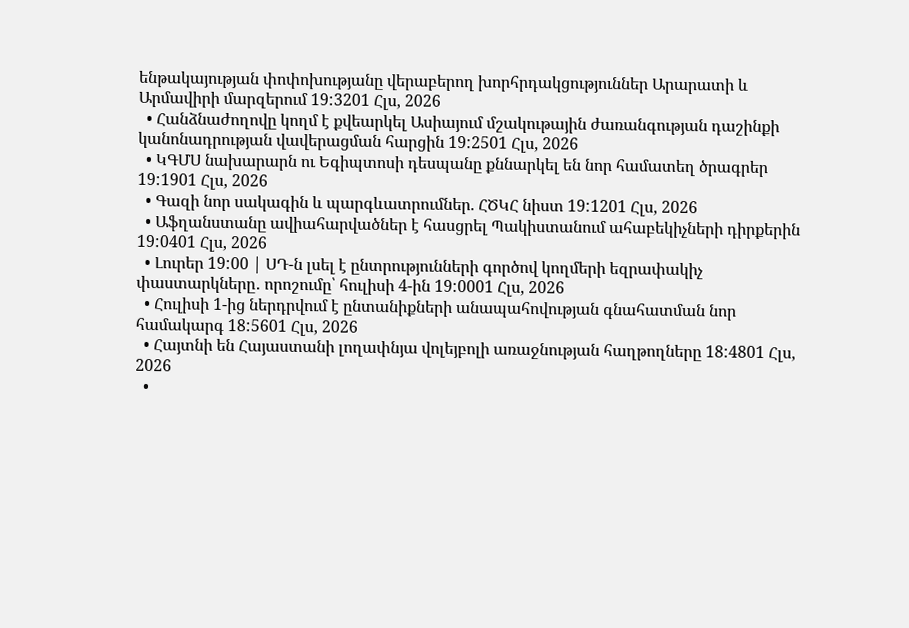ենթակայության փոփոխությանը վերաբերող խորհրդակցություններ Արարատի և Արմավիրի մարզերում 19:3201 Հլս, 2026
  • Հանձնաժողովը կողմ է քվեարկել Ասիայում մշակութային ժառանգության դաշինքի կանոնադրության վավերացման հարցին 19:2501 Հլս, 2026
  • ԿԳՄՍ նախարարն ու Եգիպտոսի դեսպանը քննարկել են նոր համատեղ ծրագրեր 19:1901 Հլս, 2026
  • Գազի նոր սակագին և պարգևատրումներ. ՀԾԿՀ նիստ 19:1201 Հլս, 2026
  • Աֆղանստանը ավիահարվածներ է հասցրել Պակիստանում ահաբեկիչների դիրքերին 19:0401 Հլս, 2026
  • Լուրեր 19:00 | ՍԴ-ն լսել է ընտրությունների գործով կողմերի եզրափակիչ փաստարկները․ որոշումը՝ հուլիսի 4-ին 19:0001 Հլս, 2026
  • Հուլիսի 1-ից ներդրվում է ընտանիքների անապահովության գնահատման նոր համակարգ 18:5601 Հլս, 2026
  • Հայտնի են Հայաստանի լողափնյա վոլեյբոլի առաջնության հաղթողները 18:4801 Հլս, 2026
  •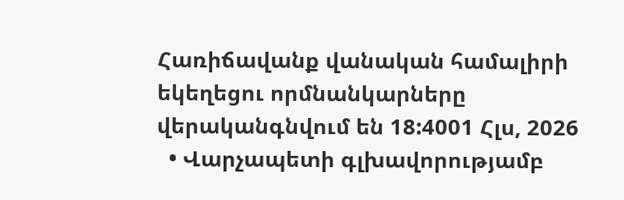Հառիճավանք վանական համալիրի եկեղեցու որմնանկարները վերականգնվում են 18:4001 Հլս, 2026
  • Վարչապետի գլխավորությամբ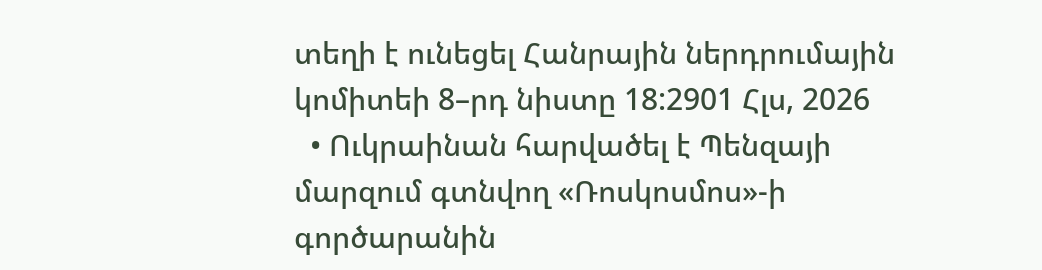տեղի է ունեցել Հանրային ներդրումային կոմիտեի 8–րդ նիստը 18:2901 Հլս, 2026
  • Ուկրաինան հարվածել է Պենզայի մարզում գտնվող «Ռոսկոսմոս»-ի գործարանին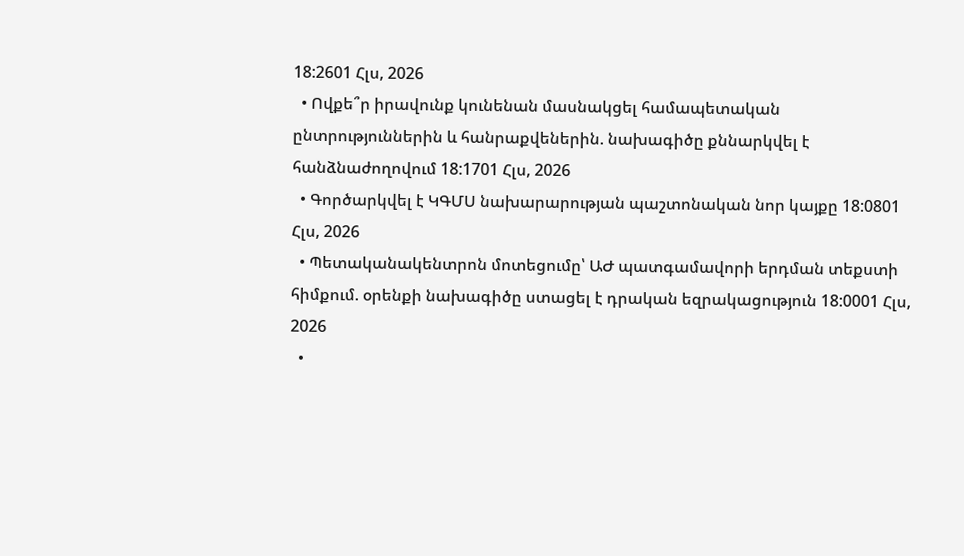18:2601 Հլս, 2026
  • Ովքե՞ր իրավունք կունենան մասնակցել համապետական ընտրություններին և հանրաքվեներին. նախագիծը քննարկվել է հանձնաժողովում 18:1701 Հլս, 2026
  • Գործարկվել է ԿԳՄՍ նախարարության պաշտոնական նոր կայքը 18:0801 Հլս, 2026
  • Պետականակենտրոն մոտեցումը՝ ԱԺ պատգամավորի երդման տեքստի հիմքում. օրենքի նախագիծը ստացել է դրական եզրակացություն 18:0001 Հլս, 2026
  •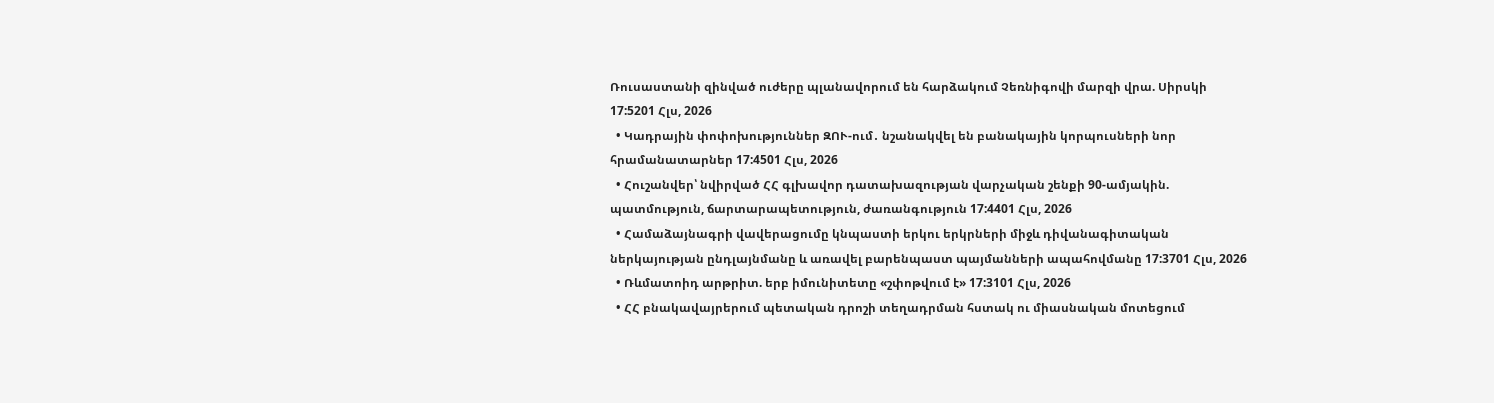Ռուսաստանի զինված ուժերը պլանավորում են հարձակում Չեռնիգովի մարզի վրա. Սիրսկի 17:5201 Հլս, 2026
  • Կադրային փոփոխություններ ԶՈՒ-ում․ նշանակվել են բանակային կորպուսների նոր հրամանատարներ 17:4501 Հլս, 2026
  • Հուշանվեր՝ նվիրված ՀՀ գլխավոր դատախազության վարչական շենքի 90-ամյակին. պատմություն, ճարտարապետություն, ժառանգություն 17:4401 Հլս, 2026
  • Համաձայնագրի վավերացումը կնպաստի երկու երկրների միջև դիվանագիտական ներկայության ընդլայնմանը և առավել բարենպաստ պայմանների ապահովմանը 17:3701 Հլս, 2026
  • Ռևմատոիդ արթրիտ. երբ իմունիտետը «շփոթվում է» 17:3101 Հլս, 2026
  • ՀՀ բնակավայրերում պետական դրոշի տեղադրման հստակ ու միասնական մոտեցում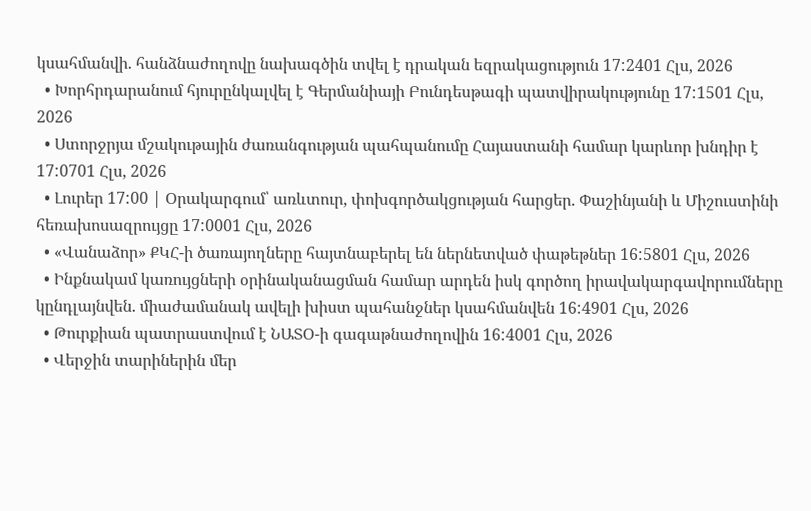կսահմանվի. հանձնաժողովը նախագծին տվել է դրական եզրակացություն 17:2401 Հլս, 2026
  • Խորհրդարանում հյուրընկալվել է Գերմանիայի Բունդեսթագի պատվիրակությունը 17:1501 Հլս, 2026
  • Ստորջրյա մշակութային ժառանգության պահպանումը Հայաստանի համար կարևոր խնդիր է 17:0701 Հլս, 2026
  • Լուրեր 17:00 | Օրակարգում՝ առևտուր, փոխգործակցության հարցեր. Փաշինյանի և Միշուստինի հեռախոսազրույցը 17:0001 Հլս, 2026
  • «Վանաձոր» ՔԿՀ-ի ծառայողները հայտնաբերել են ներնետված փաթեթներ 16:5801 Հլս, 2026
  • Ինքնակամ կառույցների օրինականացման համար արդեն իսկ գործող իրավակարգավորումները կընդլայնվեն. միաժամանակ ավելի խիստ պահանջներ կսահմանվեն 16:4901 Հլս, 2026
  • Թուրքիան պատրաստվում է ՆԱՏՕ-ի գագաթնաժողովին 16:4001 Հլս, 2026
  • Վերջին տարիներին մեր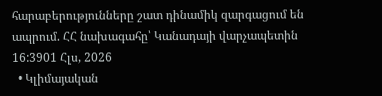հարաբերությունները շատ դինամիկ զարգացում են ապրում. ՀՀ նախագահը՝ Կանադայի վարչապետին 16:3901 Հլս, 2026
  • Կլիմայական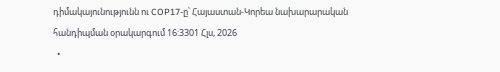դիմակայունությունն ու COP17-ը՝ Հայաստան-Կորեա նախարարական հանդիպման օրակարգում 16:3301 Հլս, 2026
  •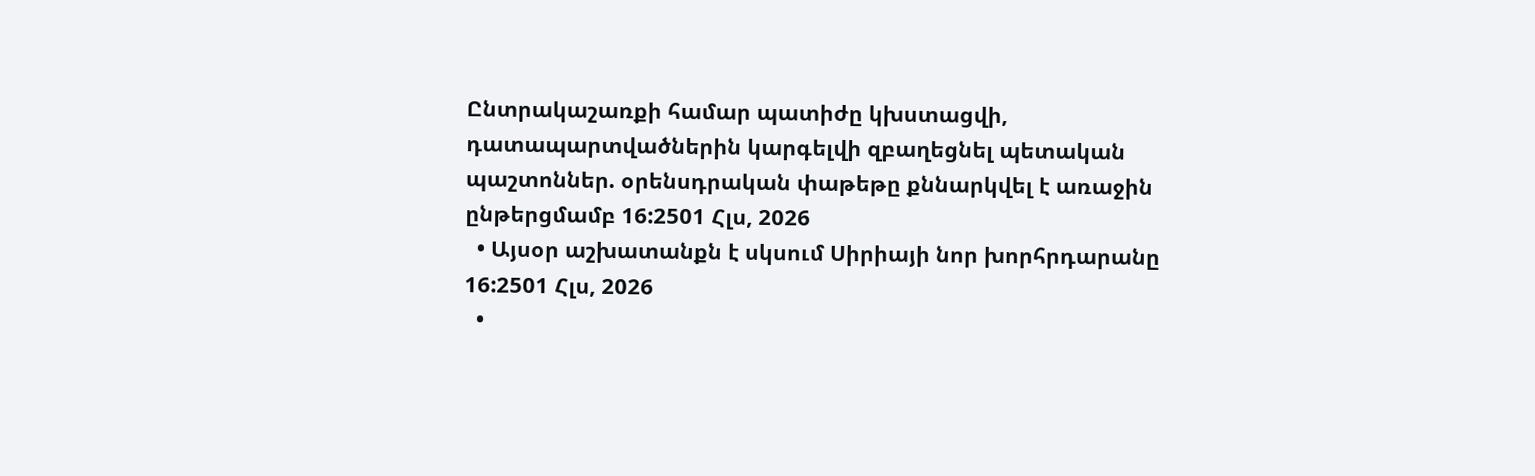Ընտրակաշառքի համար պատիժը կխստացվի, դատապարտվածներին կարգելվի զբաղեցնել պետական պաշտոններ. օրենսդրական փաթեթը քննարկվել է առաջին ընթերցմամբ 16:2501 Հլս, 2026
  • Այսօր աշխատանքն է սկսում Սիրիայի նոր խորհրդարանը 16:2501 Հլս, 2026
  •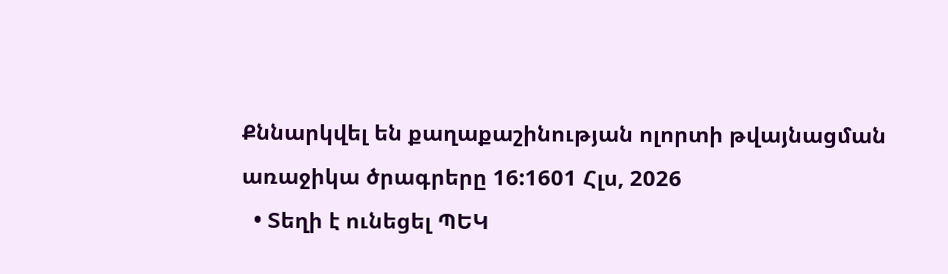Քննարկվել են քաղաքաշինության ոլորտի թվայնացման առաջիկա ծրագրերը 16:1601 Հլս, 2026
  • Տեղի է ունեցել ՊԵԿ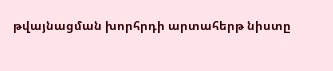թվայնացման խորհրդի արտահերթ նիստը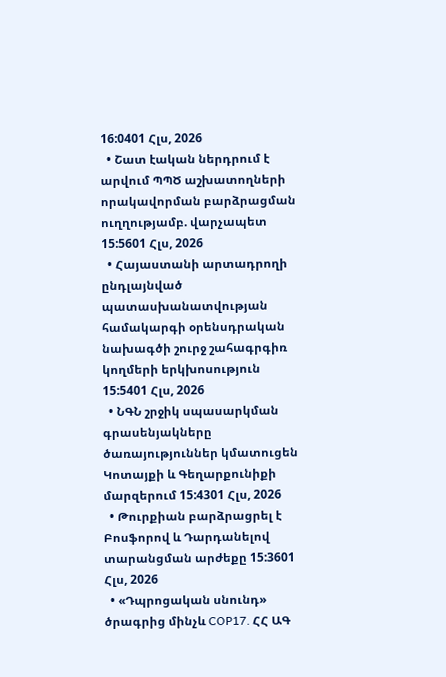16:0401 Հլս, 2026
  • Շատ էական ներդրում է արվում ՊՊԾ աշխատողների որակավորման բարձրացման ուղղությամբ. վարչապետ 15:5601 Հլս, 2026
  • Հայաստանի արտադրողի ընդլայնված պատասխանատվության համակարգի օրենսդրական նախագծի շուրջ շահագրգիռ կողմերի երկխոսություն 15:5401 Հլս, 2026
  • ՆԳՆ շրջիկ սպասարկման գրասենյակները ծառայություններ կմատուցեն Կոտայքի և Գեղարքունիքի մարզերում 15:4301 Հլս, 2026
  • Թուրքիան բարձրացրել է Բոսֆորով և Դարդանելով տարանցման արժեքը 15:3601 Հլս, 2026
  • «Դպրոցական սնունդ» ծրագրից մինչև COP17․ ՀՀ ԱԳ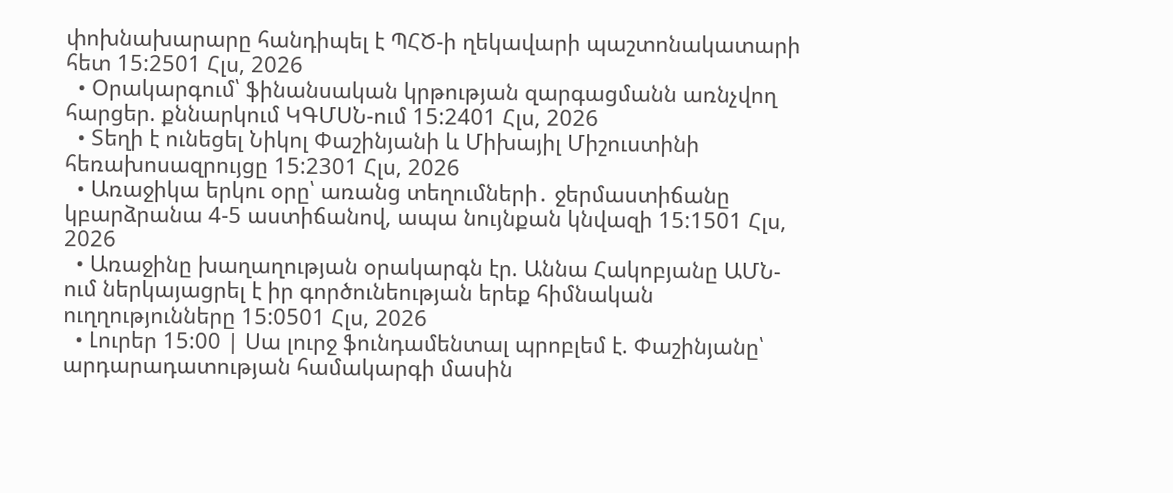փոխնախարարը հանդիպել է ՊՀԾ-ի ղեկավարի պաշտոնակատարի հետ 15:2501 Հլս, 2026
  • Օրակարգում՝ ֆինանսական կրթության զարգացմանն առնչվող հարցեր. քննարկում ԿԳՄՍՆ-ում 15:2401 Հլս, 2026
  • Տեղի է ունեցել Նիկոլ Փաշինյանի և Միխայիլ Միշուստինի հեռախոսազրույցը 15:2301 Հլս, 2026
  • Առաջիկա երկու օրը՝ առանց տեղումների․ ջերմաստիճանը կբարձրանա 4-5 աստիճանով, ապա նույնքան կնվազի 15:1501 Հլս, 2026
  • Առաջինը խաղաղության օրակարգն էր. Աննա Հակոբյանը ԱՄՆ-ում ներկայացրել է իր գործունեության երեք հիմնական ուղղությունները 15:0501 Հլս, 2026
  • Լուրեր 15:00 | Սա լուրջ ֆունդամենտալ պրոբլեմ է. Փաշինյանը՝ արդարադատության համակարգի մասին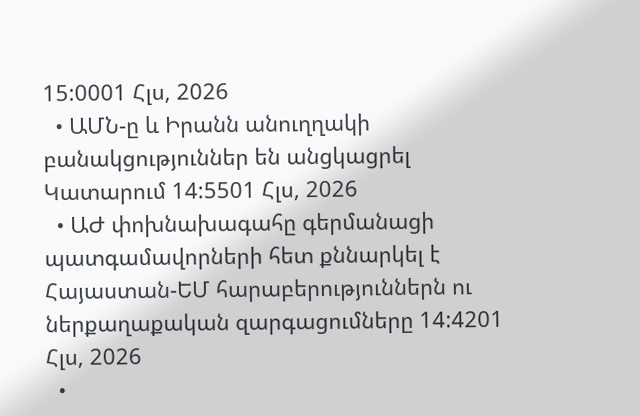15:0001 Հլս, 2026
  • ԱՄՆ-ը և Իրանն անուղղակի բանակցություններ են անցկացրել Կատարում 14:5501 Հլս, 2026
  • ԱԺ փոխնախագահը գերմանացի պատգամավորների հետ քննարկել է Հայաստան-ԵՄ հարաբերություններն ու ներքաղաքական զարգացումները 14:4201 Հլս, 2026
  •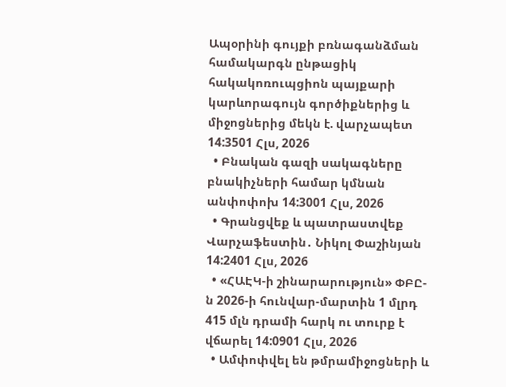Ապօրինի գույքի բռնագանձման համակարգն ընթացիկ հակակոռուպցիոն պայքարի կարևորագույն գործիքներից և միջոցներից մեկն է. վարչապետ 14:3501 Հլս, 2026
  • Բնական գազի սակագները բնակիչների համար կմնան անփոփոխ 14:3001 Հլս, 2026
  • Գրանցվեք և պատրաստվեք Վարչաֆեստին․ Նիկոլ Փաշինյան 14:2401 Հլս, 2026
  • «ՀԱԷԿ-ի շինարարություն» ՓԲԸ-ն 2026-ի հունվար-մարտին 1 մլրդ 415 մլն դրամի հարկ ու տուրք է վճարել 14:0901 Հլս, 2026
  • Ամփոփվել են թմրամիջոցների և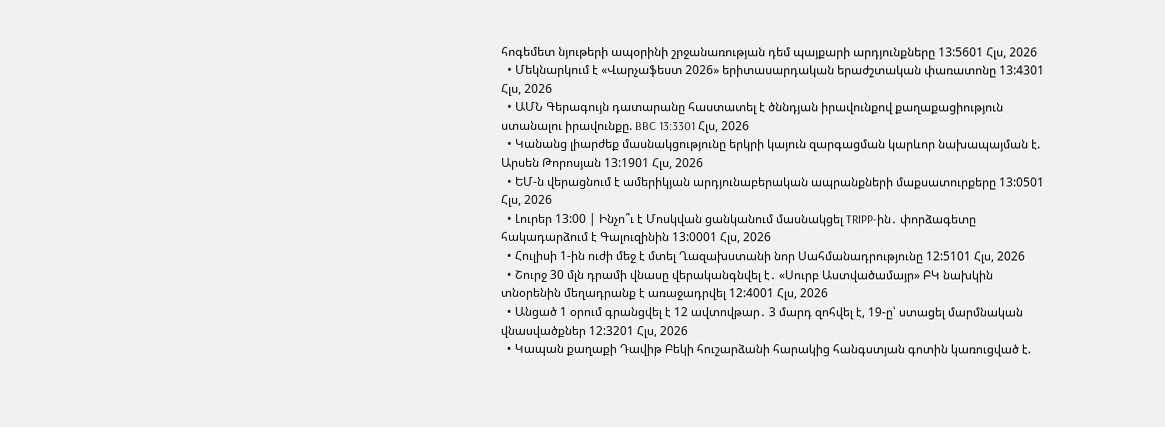հոգեմետ նյութերի ապօրինի շրջանառության դեմ պայքարի արդյունքները 13:5601 Հլս, 2026
  • Մեկնարկում է «Վարչաֆեստ 2026» երիտասարդական երաժշտական փառատոնը 13:4301 Հլս, 2026
  • ԱՄՆ Գերագույն դատարանը հաստատել է ծննդյան իրավունքով քաղաքացիություն ստանալու իրավունքը. BBC 13:3301 Հլս, 2026
  • Կանանց լիարժեք մասնակցությունը երկրի կայուն զարգացման կարևոր նախապայման է. Արսեն Թորոսյան 13:1901 Հլս, 2026
  • ԵՄ-ն վերացնում է ամերիկյան արդյունաբերական ապրանքների մաքսատուրքերը 13:0501 Հլս, 2026
  • Լուրեր 13:00 | Ինչո՞ւ է Մոսկվան ցանկանում մասնակցել TRIPP-ին․ փորձագետը հակադարձում է Գալուզինին 13:0001 Հլս, 2026
  • Հուլիսի 1-ին ուժի մեջ է մտել Ղազախստանի նոր Սահմանադրությունը 12:5101 Հլս, 2026
  • Շուրջ 30 մլն դրամի վնասը վերականգնվել է․ «Սուրբ Աստվածամայր» ԲԿ նախկին տնօրենին մեղադրանք է առաջադրվել 12:4001 Հլս, 2026
  • Անցած 1 օրում գրանցվել է 12 ավտովթար․ 3 մարդ զոհվել է, 19-ը՝ ստացել մարմնական վնասվածքներ 12:3201 Հլս, 2026
  • Կապան քաղաքի Դավիթ Բեկի հուշարձանի հարակից հանգստյան գոտին կառուցված է.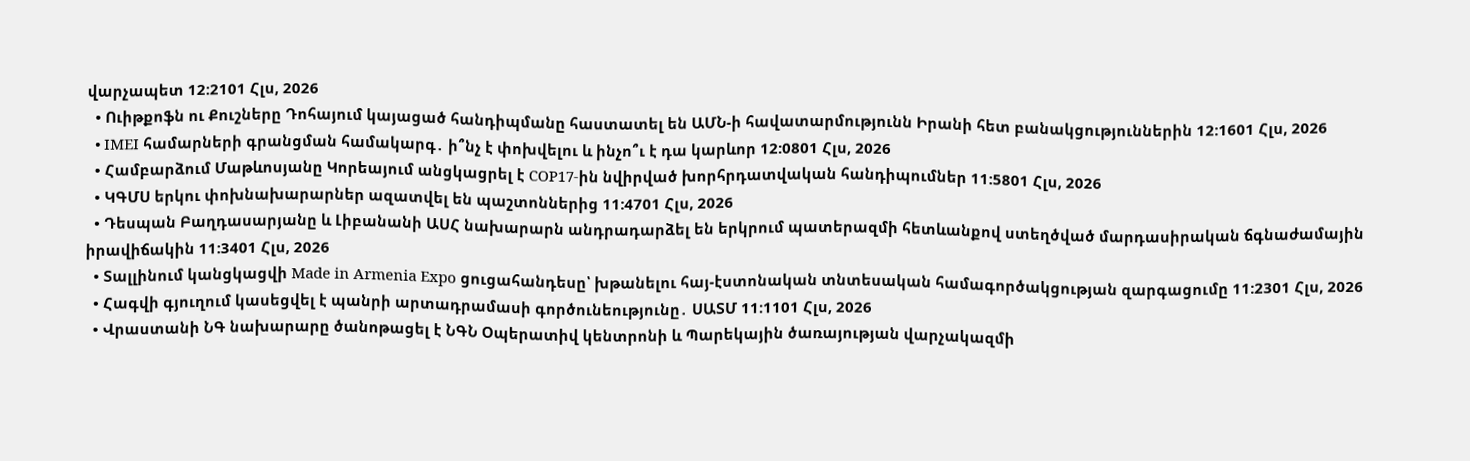վարչապետ 12:2101 Հլս, 2026
  • Ուիթքոֆն ու Քուշները Դոհայում կայացած հանդիպմանը հաստատել են ԱՄՆ-ի հավատարմությունն Իրանի հետ բանակցություններին 12:1601 Հլս, 2026
  • IMEI համարների գրանցման համակարգ․ ի՞նչ է փոխվելու և ինչո՞ւ է դա կարևոր 12:0801 Հլս, 2026
  • Համբարձում Մաթևոսյանը Կորեայում անցկացրել է COP17-ին նվիրված խորհրդատվական հանդիպումներ 11:5801 Հլս, 2026
  • ԿԳՄՍ երկու փոխնախարարներ ազատվել են պաշտոններից 11:4701 Հլս, 2026
  • Դեսպան Բաղդասարյանը և Լիբանանի ԱՍՀ նախարարն անդրադարձել են երկրում պատերազմի հետևանքով ստեղծված մարդասիրական ճգնաժամային իրավիճակին 11:3401 Հլս, 2026
  • Տալլինում կանցկացվի Made in Armenia Expo ցուցահանդեսը՝ խթանելու հայ-էստոնական տնտեսական համագործակցության զարգացումը 11:2301 Հլս, 2026
  • Հագվի գյուղում կասեցվել է պանրի արտադրամասի գործունեությունը․ ՍԱՏՄ 11:1101 Հլս, 2026
  • Վրաստանի ՆԳ նախարարը ծանոթացել է ՆԳՆ Օպերատիվ կենտրոնի և Պարեկային ծառայության վարչակազմի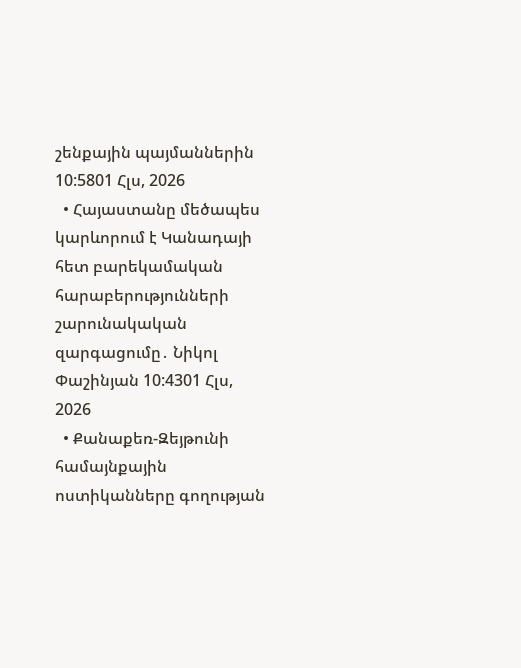շենքային պայմաններին 10:5801 Հլս, 2026
  • Հայաստանը մեծապես կարևորում է Կանադայի հետ բարեկամական հարաբերությունների շարունակական զարգացումը․ Նիկոլ Փաշինյան 10:4301 Հլս, 2026
  • Քանաքեռ-Զեյթունի համայնքային ոստիկանները գողության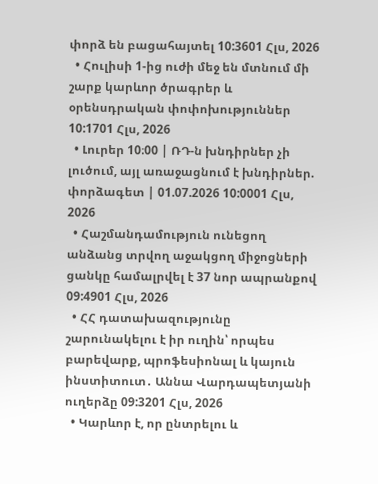փորձ են բացահայտել 10:3601 Հլս, 2026
  • Հուլիսի 1-ից ուժի մեջ են մտնում մի շարք կարևոր ծրագրեր և օրենսդրական փոփոխություններ 10:1701 Հլս, 2026
  • Լուրեր 10։00 | ՌԴ-ն խնդիրներ չի լուծում, այլ առաջացնում է խնդիրներ. փորձագետ | 01.07.2026 10:0001 Հլս, 2026
  • Հաշմանդամություն ունեցող անձանց տրվող աջակցող միջոցների ցանկը համալրվել է 37 նոր ապրանքով 09:4901 Հլս, 2026
  • ՀՀ դատախազությունը շարունակելու է իր ուղին՝ որպես բարեվարք, պրոֆեսիոնալ և կայուն ինստիտուտ․ Աննա Վարդապետյանի ուղերձը 09:3201 Հլս, 2026
  • Կարևոր է, որ ընտրելու և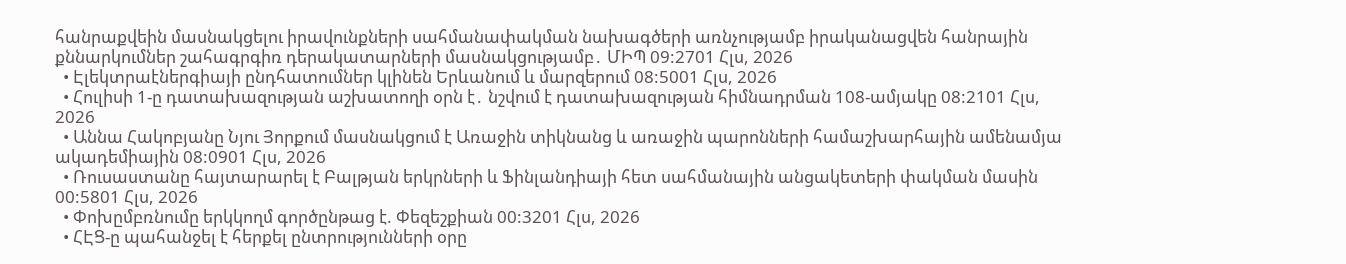հանրաքվեին մասնակցելու իրավունքների սահմանափակման նախագծերի առնչությամբ իրականացվեն հանրային քննարկումներ շահագրգիռ դերակատարների մասնակցությամբ․ ՄԻՊ 09:2701 Հլս, 2026
  • Էլեկտրաէներգիայի ընդհատումներ կլինեն Երևանում և մարզերում 08:5001 Հլս, 2026
  • Հուլիսի 1-ը դատախազության աշխատողի օրն է․ նշվում է դատախազության հիմնադրման 108-ամյակը 08:2101 Հլս, 2026
  • Աննա Հակոբյանը Նյու Յորքում մասնակցում է Առաջին տիկնանց և առաջին պարոնների համաշխարհային ամենամյա ակադեմիային 08:0901 Հլս, 2026
  • Ռուսաստանը հայտարարել է Բալթյան երկրների և Ֆինլանդիայի հետ սահմանային անցակետերի փակման մասին 00:5801 Հլս, 2026
  • Փոխըմբռնումը երկկողմ գործընթաց է. Փեզեշքիան 00:3201 Հլս, 2026
  • ՀԷՑ-ը պահանջել է հերքել ընտրությունների օրը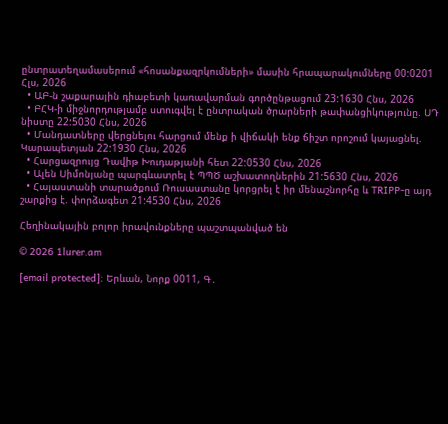ընտրատեղամասերում «հոսանքազրկումների» մասին հրապարակումները 00:0201 Հլս, 2026
  • ԱԲ-ն շաքարային դիաբետի կառավարման գործընթացում 23:1630 Հնս, 2026
  • ԲՀԿ-ի միջնորդությամբ ստուգվել է ընտրական ծրարների թափանցիկությունը. ՍԴ նիստը 22:5030 Հնս, 2026
  • Մանդատները վերցնելու հարցում մենք ի վիճակի ենք ճիշտ որոշում կայացնել. Կարապետյան 22:1930 Հնս, 2026
  • Հարցազրույց Դավիթ Խուդաթյանի հետ 22:0530 Հնս, 2026
  • Ալեն Սիմոնյանը պարգևատրել է ՊՊԾ աշխատողներին 21:5630 Հնս, 2026
  • Հայաստանի տարածքում Ռուսաստանը կորցրել է իր մենաշնորհը և TRIPP-ը այդ շարքից է. փորձագետ 21:4530 Հնս, 2026

Հեղինակային բոլոր իրավունքները պաշտպանված են

© 2026 1lurer.am

[email protected]։ Երևան, Նորք 0011, Գ․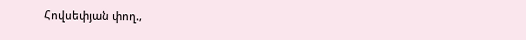Հովսեփյան փող.,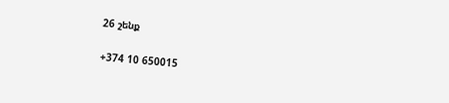26 շենք

+374 10 650015